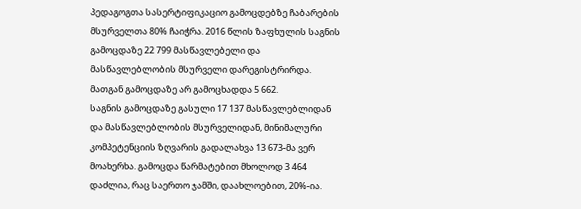პედაგოგთა სასერტიფიკაციო გამოცდებზე ჩაბარების მსურველთა 80% ჩაიჭრა. 2016 წლის ზაფხულის საგნის გამოცდაზე 22 799 მასწავლებელი და მასწავლებლობის მსურველი დარეგისტრირდა. მათგან გამოცდაზე არ გამოცხადდა 5 662.
საგნის გამოცდაზე გასული 17 137 მასწავლებლიდან და მასწავლებლობის მსურველიდან, მინიმალური კომპეტენციის ზღვარის გადალახვა 13 673-მა ვერ მოახერხა. გამოცდა წარმატებით მხოლოდ 3 464 დაძლია, რაც საერთო ჯამში, დაახლოებით, 20%-ია.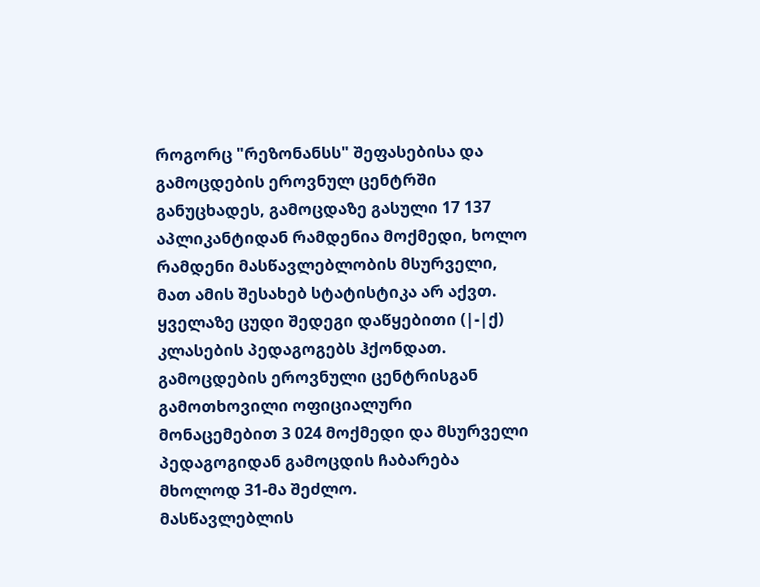როგორც "რეზონანსს" შეფასებისა და გამოცდების ეროვნულ ცენტრში განუცხადეს, გამოცდაზე გასული 17 137 აპლიკანტიდან რამდენია მოქმედი, ხოლო რამდენი მასწავლებლობის მსურველი, მათ ამის შესახებ სტატისტიკა არ აქვთ.
ყველაზე ცუდი შედეგი დაწყებითი (|-|ქ) კლასების პედაგოგებს ჰქონდათ. გამოცდების ეროვნული ცენტრისგან გამოთხოვილი ოფიციალური მონაცემებით 3 024 მოქმედი და მსურველი პედაგოგიდან გამოცდის ჩაბარება მხოლოდ 31-მა შეძლო.
მასწავლებლის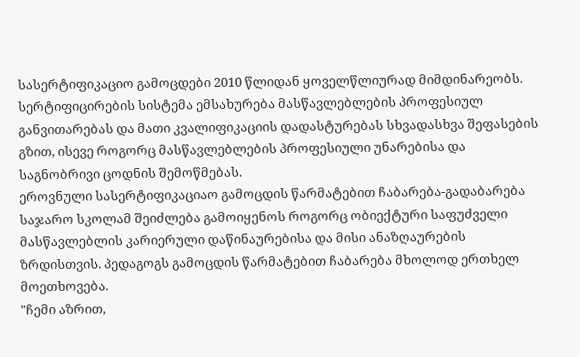სასერტიფიკაციო გამოცდები 2010 წლიდან ყოველწლიურად მიმდინარეობს. სერტიფიცირების სისტემა ემსახურება მასწავლებლების პროფესიულ განვითარებას და მათი კვალიფიკაციის დადასტურებას სხვადასხვა შეფასების გზით, ისევე როგორც მასწავლებლების პროფესიული უნარებისა და საგნობრივი ცოდნის შემოწმებას.
ეროვნული სასერტიფიკაციაო გამოცდის წარმატებით ჩაბარება-გადაბარება საჯარო სკოლამ შეიძლება გამოიყენოს როგორც ობიექტური საფუძველი მასწავლებლის კარიერული დაწინაურებისა და მისი ანაზღაურების ზრდისთვის. პედაგოგს გამოცდის წარმატებით ჩაბარება მხოლოდ ერთხელ მოეთხოვება.
"ჩემი აზრით,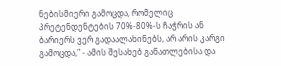ნებისმიერი გამოცდა, რომელიც პრეტენდენტების 70%-80%-ს ჩაჭრის ან ბარიერს ვერ გადაალახინებს, არ არის კარგი გამოცდა," - ამის შესახებ განათლებისა და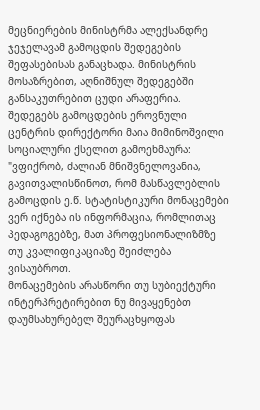მეცნიერების მინისტრმა ალექსანდრე ჯეჯელავამ გამოცდის შედეგების შეფასებისას განაცხადა. მინისტრის მოსაზრებით, აღნიშნულ შედეგებში განსაკუთრებით ცუდი არაფერია.
შედეგებს გამოცდების ეროვნული ცენტრის დირექტორი მაია მიმინოშვილი სოციალური ქსელით გამოეხმაურა:
"ვფიქრობ, ძალიან მნიშვნელოვანია, გავითვალისწინოთ, რომ მასწავლებლის გამოცდის ე.წ. სტატისტიკური მონაცემები ვერ იქნება ის ინფორმაცია, რომლითაც პედაგოგებზე, მათ პროფესიონალიზმზე თუ კვალიფიკაციაზე შეიძლება ვისაუბროთ.
მონაცემების არასწორი თუ სუბიექტური ინტერპრეტირებით ნუ მივაყენებთ დაუმსახურებელ შეურაცხყოფას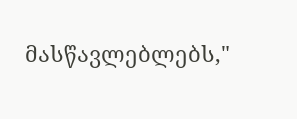მასწავლებლებს,"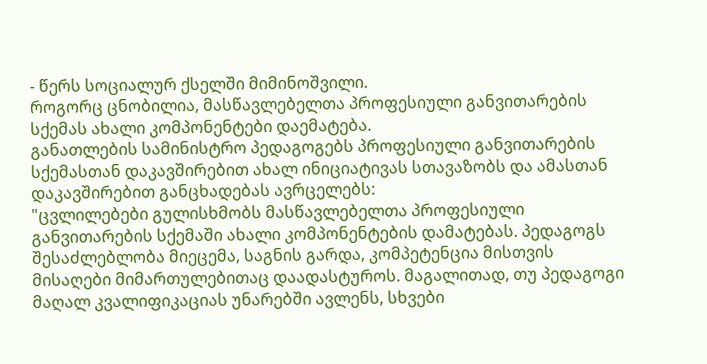- წერს სოციალურ ქსელში მიმინოშვილი.
როგორც ცნობილია, მასწავლებელთა პროფესიული განვითარების სქემას ახალი კომპონენტები დაემატება.
განათლების სამინისტრო პედაგოგებს პროფესიული განვითარების სქემასთან დაკავშირებით ახალ ინიციატივას სთავაზობს და ამასთან დაკავშირებით განცხადებას ავრცელებს:
"ცვლილებები გულისხმობს მასწავლებელთა პროფესიული განვითარების სქემაში ახალი კომპონენტების დამატებას. პედაგოგს შესაძლებლობა მიეცემა, საგნის გარდა, კომპეტენცია მისთვის მისაღები მიმართულებითაც დაადასტუროს. მაგალითად, თუ პედაგოგი მაღალ კვალიფიკაციას უნარებში ავლენს, სხვები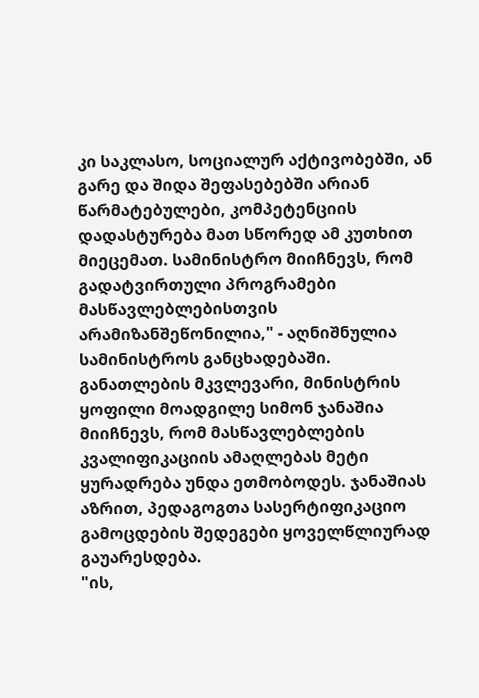კი საკლასო, სოციალურ აქტივობებში, ან გარე და შიდა შეფასებებში არიან წარმატებულები, კომპეტენციის დადასტურება მათ სწორედ ამ კუთხით მიეცემათ. სამინისტრო მიიჩნევს, რომ გადატვირთული პროგრამები მასწავლებლებისთვის არამიზანშეწონილია," - აღნიშნულია სამინისტროს განცხადებაში.
განათლების მკვლევარი, მინისტრის ყოფილი მოადგილე სიმონ ჯანაშია მიიჩნევს, რომ მასწავლებლების კვალიფიკაციის ამაღლებას მეტი ყურადრება უნდა ეთმობოდეს. ჯანაშიას აზრით, პედაგოგთა სასერტიფიკაციო გამოცდების შედეგები ყოველწლიურად გაუარესდება.
"ის,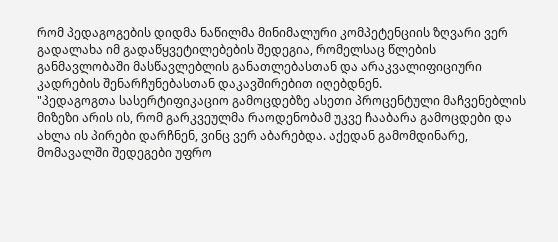რომ პედაგოგების დიდმა ნაწილმა მინიმალური კომპეტენციის ზღვარი ვერ გადალახა იმ გადაწყვეტილებების შედეგია, რომელსაც წლების განმავლობაში მასწავლებლის განათლებასთან და არაკვალიფიციური კადრების შენარჩუნებასთან დაკავშირებით იღებდნენ.
"პედაგოგთა სასერტიფიკაციო გამოცდებზე ასეთი პროცენტული მაჩვენებლის მიზეზი არის ის, რომ გარკვეულმა რაოდენობამ უკვე ჩააბარა გამოცდები და ახლა ის პირები დარჩნენ, ვინც ვერ აბარებდა. აქედან გამომდინარე, მომავალში შედეგები უფრო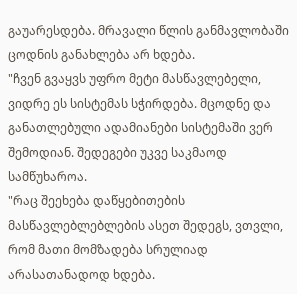გაუარესდება. მრავალი წლის განმავლობაში ცოდნის განახლება არ ხდება.
"ჩვენ გვაყვს უფრო მეტი მასწავლებელი, ვიდრე ეს სისტემას სჭირდება. მცოდნე და განათლებული ადამიანები სისტემაში ვერ შემოდიან. შედეგები უკვე საკმაოდ სამწუხაროა.
"რაც შეეხება დაწყებითების მასწავლებლებლების ასეთ შედეგს, ვთვლი, რომ მათი მომზადება სრულიად არასათანადოდ ხდება.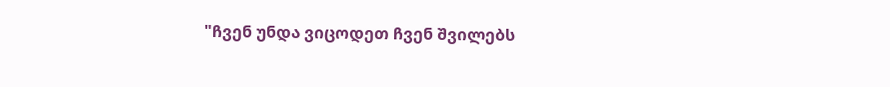"ჩვენ უნდა ვიცოდეთ ჩვენ შვილებს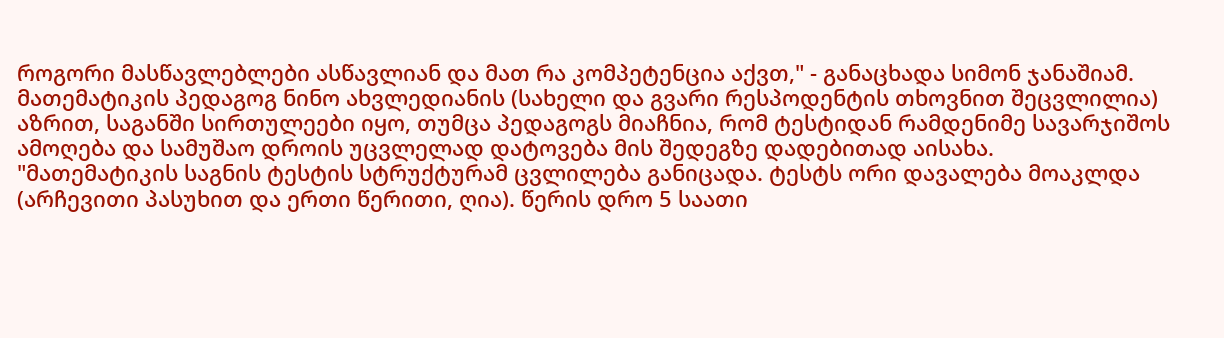როგორი მასწავლებლები ასწავლიან და მათ რა კომპეტენცია აქვთ," - განაცხადა სიმონ ჯანაშიამ.
მათემატიკის პედაგოგ ნინო ახვლედიანის (სახელი და გვარი რესპოდენტის თხოვნით შეცვლილია) აზრით, საგანში სირთულეები იყო, თუმცა პედაგოგს მიაჩნია, რომ ტესტიდან რამდენიმე სავარჯიშოს ამოღება და სამუშაო დროის უცვლელად დატოვება მის შედეგზე დადებითად აისახა.
"მათემატიკის საგნის ტესტის სტრუქტურამ ცვლილება განიცადა. ტესტს ორი დავალება მოაკლდა (არჩევითი პასუხით და ერთი წერითი, ღია). წერის დრო 5 საათი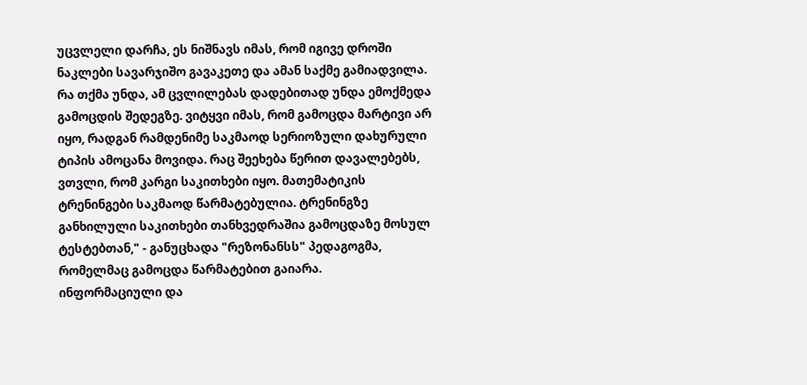უცვლელი დარჩა, ეს ნიშნავს იმას, რომ იგივე დროში ნაკლები სავარჯიშო გავაკეთე და ამან საქმე გამიადვილა.
რა თქმა უნდა, ამ ცვლილებას დადებითად უნდა ემოქმედა გამოცდის შედეგზე. ვიტყვი იმას, რომ გამოცდა მარტივი არ იყო, რადგან რამდენიმე საკმაოდ სერიოზული დახურული ტიპის ამოცანა მოვიდა. რაც შეეხება წერით დავალებებს, ვთვლი, რომ კარგი საკითხები იყო. მათემატიკის ტრენინგები საკმაოდ წარმატებულია. ტრენინგზე განხილული საკითხები თანხვედრაშია გამოცდაზე მოსულ ტესტებთან," - განუცხადა "რეზონანსს" პედაგოგმა, რომელმაც გამოცდა წარმატებით გაიარა.
ინფორმაციული და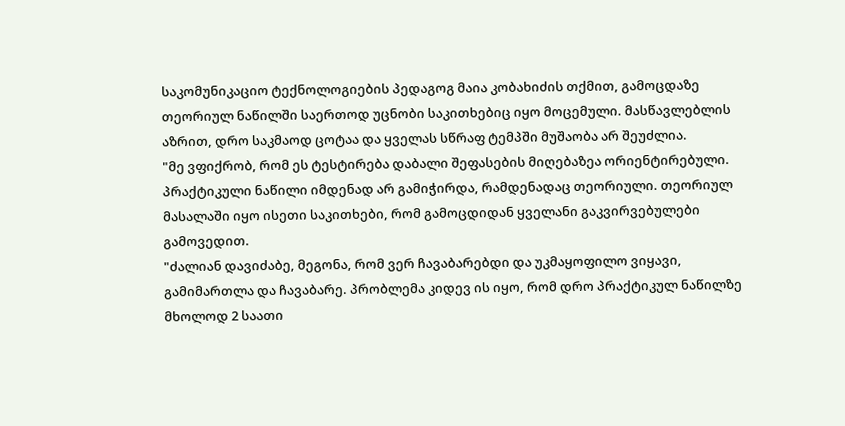საკომუნიკაციო ტექნოლოგიების პედაგოგ მაია კობახიძის თქმით, გამოცდაზე თეორიულ ნაწილში საერთოდ უცნობი საკითხებიც იყო მოცემული. მასწავლებლის აზრით, დრო საკმაოდ ცოტაა და ყველას სწრაფ ტემპში მუშაობა არ შეუძლია.
"მე ვფიქრობ, რომ ეს ტესტირება დაბალი შეფასების მიღებაზეა ორიენტირებული. პრაქტიკული ნაწილი იმდენად არ გამიჭირდა, რამდენადაც თეორიული. თეორიულ მასალაში იყო ისეთი საკითხები, რომ გამოცდიდან ყველანი გაკვირვებულები გამოვედით.
"ძალიან დავიძაბე, მეგონა, რომ ვერ ჩავაბარებდი და უკმაყოფილო ვიყავი, გამიმართლა და ჩავაბარე. პრობლემა კიდევ ის იყო, რომ დრო პრაქტიკულ ნაწილზე მხოლოდ 2 საათი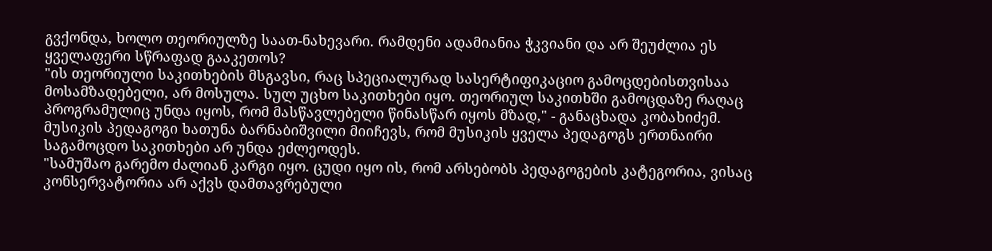გვქონდა, ხოლო თეორიულზე საათ-ნახევარი. რამდენი ადამიანია ჭკვიანი და არ შეუძლია ეს ყველაფერი სწრაფად გააკეთოს?
"ის თეორიული საკითხების მსგავსი, რაც სპეციალურად სასერტიფიკაციო გამოცდებისთვისაა მოსამზადებელი, არ მოსულა. სულ უცხო საკითხები იყო. თეორიულ საკითხში გამოცდაზე რაღაც პროგრამულიც უნდა იყოს, რომ მასწავლებელი წინასწარ იყოს მზად," - განაცხადა კობახიძემ.
მუსიკის პედაგოგი ხათუნა ბარნაბიშვილი მიიჩევს, რომ მუსიკის ყველა პედაგოგს ერთნაირი საგამოცდო საკითხები არ უნდა ეძლეოდეს.
"სამუშაო გარემო ძალიან კარგი იყო. ცუდი იყო ის, რომ არსებობს პედაგოგების კატეგორია, ვისაც კონსერვატორია არ აქვს დამთავრებული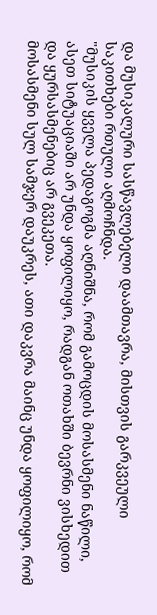და მუსიკალური სასწავლებელი დაამთავრა, მისთვის გარკვეული საკითხები რთული აღმოჩნდა.
"მუსიკის ყველა პედაგოგმა აღნიშნა, რომ გამოცდის მოსასმენი ნაწილი, ასეთ სიტუაციაში არ უნდა ყოფილიყო, რადგან ოთახში ბევრნი ვისხედით და ყურსასმენებიც არ გვეკეთა.
მოსასმენი სულ სამჯერ დაუკრეს, ათი დაკვრა მაინც უნდა ყოფილიყო, რომ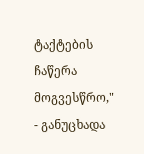ტაქტების ჩაწერა მოგვესწრო," - განუცხადა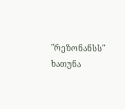"რეზონანსს" ხათუნა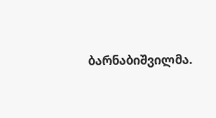ბარნაბიშვილმა.